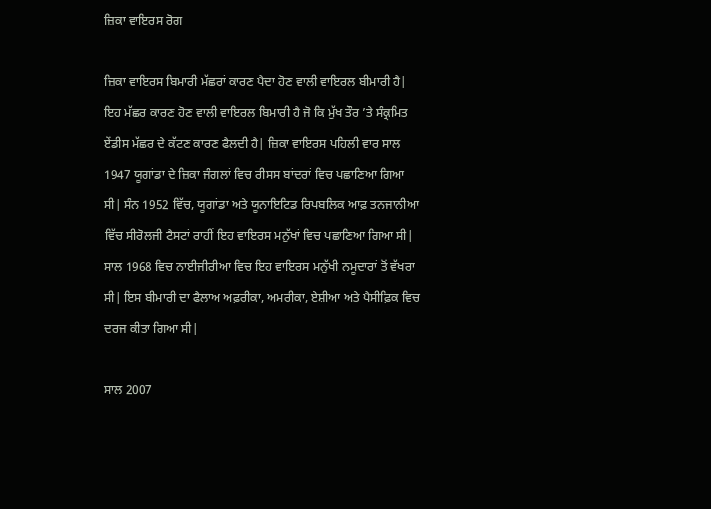ਜ਼ਿਕਾ ਵਾਇਰਸ ਰੋਗ

ਜ਼ਿਕਾ ਵਾਇਰਸ ਬਿਮਾਰੀ ਮੱਛਰਾਂ ਕਾਰਣ ਪੈਦਾ ਹੋਣ ਵਾਲੀ ਵਾਇਰਲ ਬੀਮਾਰੀ ਹੈ| ਇਹ ਮੱਛਰ ਕਾਰਣ ਹੋਣ ਵਾਲੀ ਵਾਇਰਲ ਬਿਮਾਰੀ ਹੈ ਜੋ ਕਿ ਮੁੱਖ ਤੌਰ ’ਤੇ ਸੰਕ੍ਰਮਿਤ ਏਂਡੀਸ ਮੱਛਰ ਦੇ ਕੱਟਣ ਕਾਰਣ ਫੈਲਦੀ ਹੈ| ਜ਼ਿਕਾ ਵਾਇਰਸ ਪਹਿਲੀ ਵਾਰ ਸਾਲ 1947 ਯੂਗਾਂਡਾ ਦੇ ਜ਼ਿਕਾ ਜੰਗਲਾਂ ਵਿਚ ਰੀਸਸ ਬਾਂਦਰਾਂ ਵਿਚ ਪਛਾਣਿਆ ਗਿਆ ਸੀ| ਸੰਨ 1952 ਵਿੱਚ, ਯੂਗਾਂਡਾ ਅਤੇ ਯੂਨਾਇਟਿਡ ਰਿਪਬਲਿਕ ਆਫ਼ ਤਨਜਾਨੀਆ ਵਿੱਚ ਸੀਰੋਲਜੀ ਟੈਸਟਾਂ ਰਾਹੀਂ ਇਹ ਵਾਇਰਸ ਮਨੁੱਖਾਂ ਵਿਚ ਪਛਾਣਿਆ ਗਿਆ ਸੀ| ਸਾਲ 1968 ਵਿਚ ਨਾਈਜੀਰੀਆ ਵਿਚ ਇਹ ਵਾਇਰਸ ਮਨੁੱਖੀ ਨਮੂਦਾਰਾਂ ਤੋਂ ਵੱਖਰਾ ਸੀ| ਇਸ ਬੀਮਾਰੀ ਦਾ ਫੈਲਾਅ ਅਫ਼ਰੀਕਾ, ਅਮਰੀਕਾ, ਏਸ਼ੀਆ ਅਤੇ ਪੈਸੀਫ਼ਿਕ ਵਿਚ ਦਰਜ ਕੀਤਾ ਗਿਆ ਸੀ|

ਸਾਲ 2007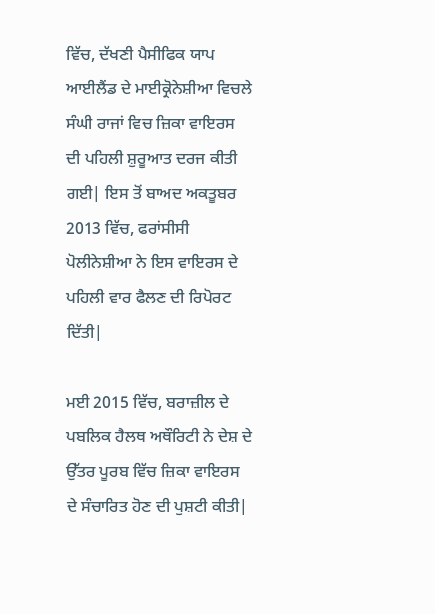ਵਿੱਚ, ਦੱਖਣੀ ਪੈਸੀਫਿਕ ਯਾਪ ਆਈਲੈਂਡ ਦੇ ਮਾਈਕ੍ਰੋਨੇਸ਼ੀਆ ਵਿਚਲੇ ਸੰਘੀ ਰਾਜਾਂ ਵਿਚ ਜ਼ਿਕਾ ਵਾਇਰਸ ਦੀ ਪਹਿਲੀ ਸ਼ੁਰੂਆਤ ਦਰਜ ਕੀਤੀ ਗਈ| ਇਸ ਤੋਂ ਬਾਅਦ ਅਕਤੂਬਰ 2013 ਵਿੱਚ, ਫਰਾਂਸੀਸੀ ਪੋਲੀਨੇਸ਼ੀਆ ਨੇ ਇਸ ਵਾਇਰਸ ਦੇ ਪਹਿਲੀ ਵਾਰ ਫੈਲਣ ਦੀ ਰਿਪੋਰਟ ਦਿੱਤੀ|

ਮਈ 2015 ਵਿੱਚ, ਬਰਾਜ਼ੀਲ ਦੇ ਪਬਲਿਕ ਹੈਲਥ ਅਥੌਰਿਟੀ ਨੇ ਦੇਸ਼ ਦੇ ਉੱਤਰ ਪੂਰਬ ਵਿੱਚ ਜ਼ਿਕਾ ਵਾਇਰਸ ਦੇ ਸੰਚਾਰਿਤ ਹੋਣ ਦੀ ਪੁਸ਼ਟੀ ਕੀਤੀ|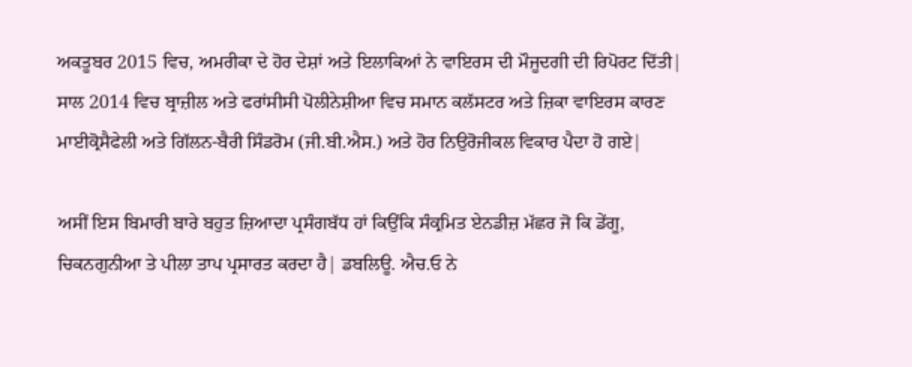ਅਕਤੂਬਰ 2015 ਵਿਚ, ਅਮਰੀਕਾ ਦੇ ਹੋਰ ਦੇਸ਼ਾਂ ਅਤੇ ਇਲਾਕਿਆਂ ਨੇ ਵਾਇਰਸ ਦੀ ਮੌਜੂਦਗੀ ਦੀ ਰਿਪੋਰਟ ਦਿੱਤੀ| ਸਾਲ 2014 ਵਿਚ ਬ੍ਰਾਜ਼ੀਲ ਅਤੇ ਫਰਾਂਸੀਸੀ ਪੋਲੀਨੇਸ਼ੀਆ ਵਿਚ ਸਮਾਨ ਕਲੱਸਟਰ ਅਤੇ ਜ਼ਿਕਾ ਵਾਇਰਸ ਕਾਰਣ ਮਾਈਕ੍ਰੋਸੈਫੇਲੀ ਅਤੇ ਗਿੱਲਨ-ਬੈਰੀ ਸਿੰਡਰੋਮ (ਜੀ.ਬੀ.ਐਸ.) ਅਤੇ ਹੋਰ ਨਿਉਰੋਜੀਕਲ ਵਿਕਾਰ ਪੈਦਾ ਹੋ ਗਏ|

ਅਸੀਂ ਇਸ ਬਿਮਾਰੀ ਬਾਰੇ ਬਹੁਤ ਜ਼ਿਆਦਾ ਪ੍ਰਸੰਗਬੱਧ ਹਾਂ ਕਿਉਂਕਿ ਸੰਕ੍ਰਮਿਤ ਏਨਡੀਜ਼ ਮੱਛਰ ਜੋ ਕਿ ਡੇਂਗੂ, ਚਿਕਨਗੁਨੀਆ ਤੇ ਪੀਲਾ ਤਾਪ ਪ੍ਰਸਾਰਤ ਕਰਦਾ ਹੈ| ਡਬਲਿਊ. ਐਚ.ਓ ਨੇ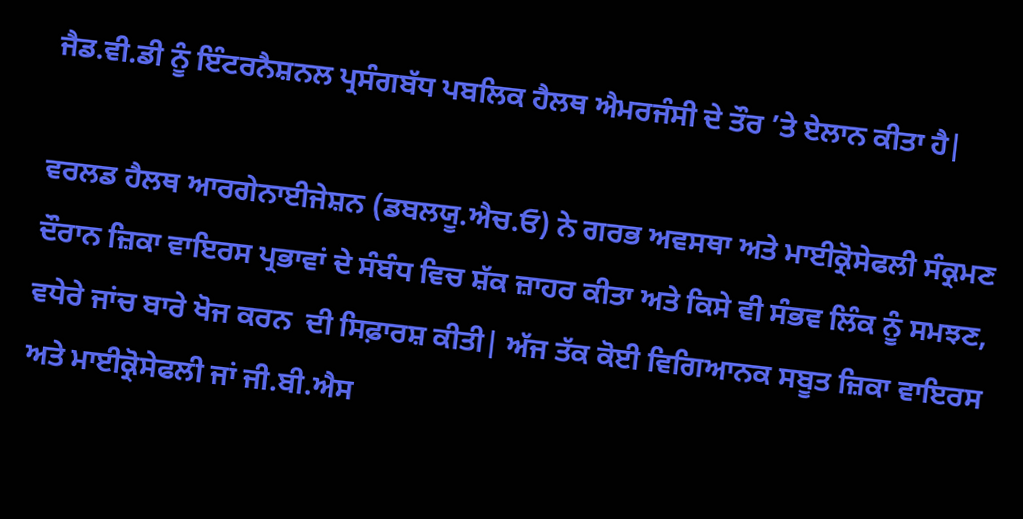ਜੈਡ.ਵੀ.ਡੀ ਨੂੰ ਇੰਟਰਨੈਸ਼ਨਲ ਪ੍ਰਸੰਗਬੱਧ ਪਬਲਿਕ ਹੈਲਥ ਐਮਰਜੰਸੀ ਦੇ ਤੌਰ ’ਤੇ ਏਲਾਨ ਕੀਤਾ ਹੈ|

ਵਰਲਡ ਹੈਲਥ ਆਰਗੇਨਾਈਜੇਸ਼ਨ (ਡਬਲਯੂ.ਐਚ.ਓ) ਨੇ ਗਰਭ ਅਵਸਥਾ ਅਤੇ ਮਾਈਕ੍ਰੋਸੇਫਲੀ ਸੰਕ੍ਰਮਣ ਦੌਰਾਨ ਜ਼ਿਕਾ ਵਾਇਰਸ ਪ੍ਰਭਾਵਾਂ ਦੇ ਸੰਬੰਧ ਵਿਚ ਸ਼ੱਕ ਜ਼ਾਹਰ ਕੀਤਾ ਅਤੇ ਕਿਸੇ ਵੀ ਸੰਭਵ ਲਿੰਕ ਨੂੰ ਸਮਝਣ, ਵਧੇਰੇ ਜਾਂਚ ਬਾਰੇ ਖੋਜ ਕਰਨ  ਦੀ ਸਿਫ਼ਾਰਸ਼ ਕੀਤੀ| ਅੱਜ ਤੱਕ ਕੋਈ ਵਿਗਿਆਨਕ ਸਬੂਤ ਜ਼ਿਕਾ ਵਾਇਰਸ ਅਤੇ ਮਾਈਕ੍ਰੋਸੇਫਲੀ ਜਾਂ ਜੀ.ਬੀ.ਐਸ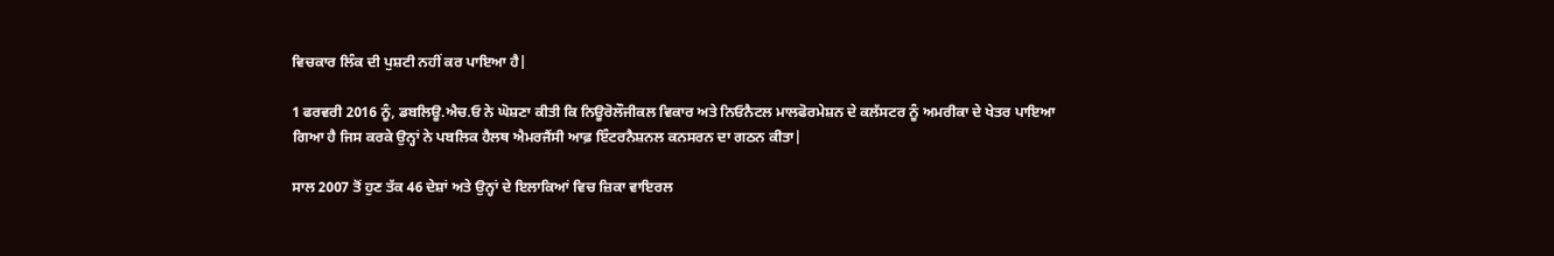ਵਿਚਕਾਰ ਲਿੰਕ ਦੀ ਪੁਸ਼ਟੀ ਨਹੀਂ ਕਰ ਪਾਇਆ ਹੈ|

1 ਫਰਵਰੀ 2016 ਨੂੰ, ਡਬਲਿਊ.ਐਚ.ਓ ਨੇ ਘੋਸ਼ਣਾ ਕੀਤੀ ਕਿ ਨਿਊਰੋਲੌਜੀਕਲ ਵਿਕਾਰ ਅਤੇ ਨਿਓਨੈਟਲ ਮਾਲਫੋਰਮੇਸ਼ਨ ਦੇ ਕਲੱਸਟਰ ਨੂੰ ਅਮਰੀਕਾ ਦੇ ਖੇਤਰ ਪਾਇਆ ਗਿਆ ਹੈ ਜਿਸ ਕਰਕੇ ਉਨ੍ਹਾਂ ਨੇ ਪਬਲਿਕ ਹੈਲਥ ਐਮਰਜੈਂਸੀ ਆਫ਼ ਇੰਟਰਨੈਸ਼ਨਲ ਕਨਸਰਨ ਦਾ ਗਠਨ ਕੀਤਾ|

ਸਾਲ 2007 ਤੋਂ ਹੁਣ ਤੱਕ 46 ਦੇਸ਼ਾਂ ਅਤੇ ਉਨ੍ਹਾਂ ਦੇ ਇਲਾਕਿਆਂ ਵਿਚ ਜ਼ਿਕਾ ਵਾਇਰਲ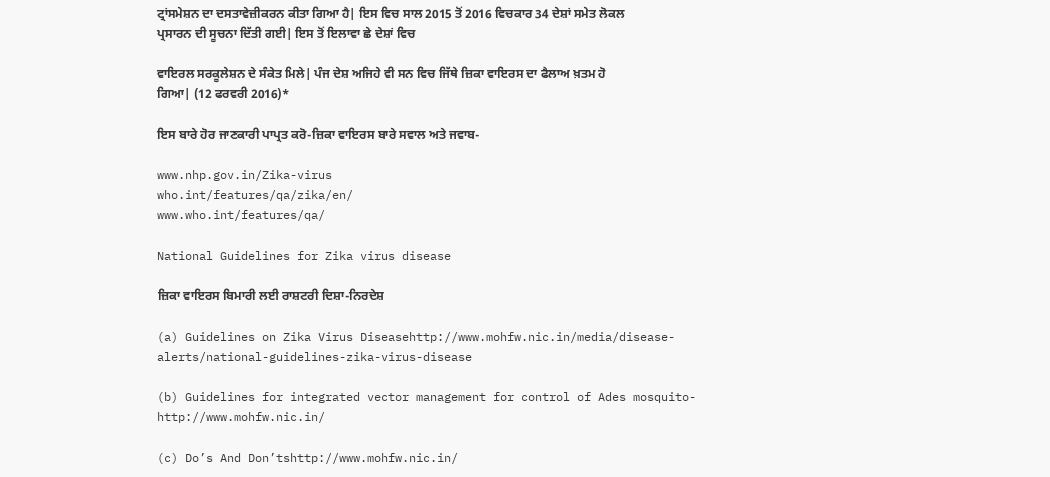ਟ੍ਰਾਂਸਮੇਸ਼ਨ ਦਾ ਦਸਤਾਵੇਜ਼ੀਕਰਨ ਕੀਤਾ ਗਿਆ ਹੈ| ਇਸ ਵਿਚ ਸਾਲ 2015 ਤੋਂ 2016 ਵਿਚਕਾਰ 34 ਦੇਸ਼ਾਂ ਸਮੇਤ ਲੋਕਲ ਪ੍ਰਸਾਰਨ ਦੀ ਸੂਚਨਾ ਦਿੱਤੀ ਗਈ| ਇਸ ਤੋਂ ਇਲਾਵਾ ਛੇ ਦੇਸ਼ਾਂ ਵਿਚ

ਵਾਇਰਲ ਸਰਕੂਲੇਸ਼ਨ ਦੇ ਸੰਕੇਤ ਮਿਲੇ| ਪੰਜ ਦੇਸ਼ ਅਜਿਹੇ ਵੀ ਸਨ ਵਿਚ ਜਿੱਥੇ ਜ਼ਿਕਾ ਵਾਇਰਸ ਦਾ ਫੈਲਾਅ ਖ਼ਤਮ ਹੋ ਗਿਆ| (12 ਫਰਵਰੀ 2016)*

ਇਸ ਬਾਰੇ ਹੋਰ ਜਾਣਕਾਰੀ ਪਾਪ੍ਰਤ ਕਰੋ-ਜ਼ਿਕਾ ਵਾਇਰਸ ਬਾਰੇ ਸਵਾਲ ਅਤੇ ਜਵਾਬ-

www.nhp.gov.in/Zika-virus
who.int/features/qa/zika/en/
www.who.int/features/qa/

National Guidelines for Zika virus disease

ਜ਼ਿਕਾ ਵਾਇਰਸ ਬਿਮਾਰੀ ਲਈ ਰਾਸ਼ਟਰੀ ਦਿਸ਼ਾ-ਨਿਰਦੇਸ਼

(a) Guidelines on Zika Virus Diseasehttp://www.mohfw.nic.in/media/disease-alerts/national-guidelines-zika-virus-disease

(b) Guidelines for integrated vector management for control of Ades mosquito- http://www.mohfw.nic.in/

(c) Do’s And Don’tshttp://www.mohfw.nic.in/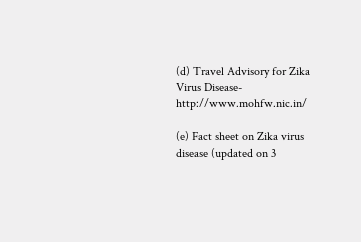(d) Travel Advisory for Zika Virus Disease- http://www.mohfw.nic.in/

(e) Fact sheet on Zika virus disease (updated on 3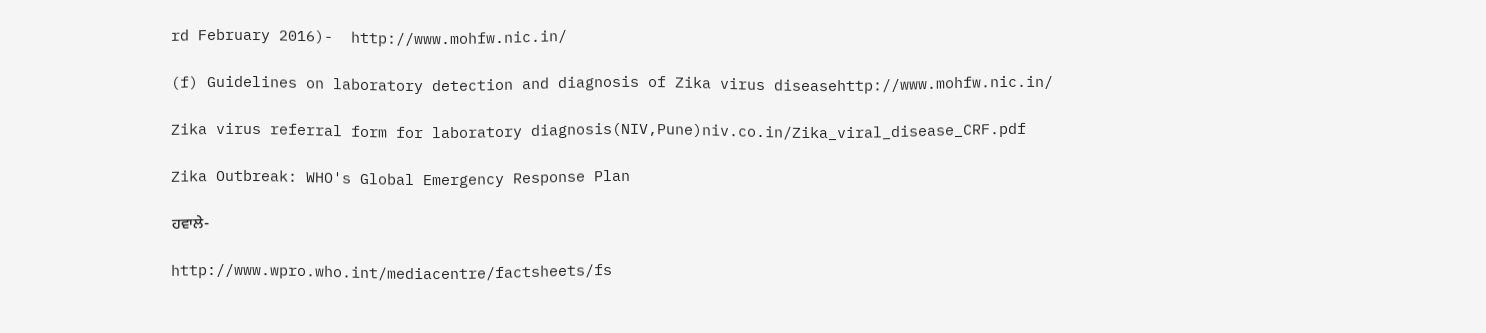rd February 2016)-  http://www.mohfw.nic.in/

(f) Guidelines on laboratory detection and diagnosis of Zika virus diseasehttp://www.mohfw.nic.in/

Zika virus referral form for laboratory diagnosis(NIV,Pune)niv.co.in/Zika_viral_disease_CRF.pdf

Zika Outbreak: WHO's Global Emergency Response Plan

ਹਵਾਲੇ-

http://www.wpro.who.int/mediacentre/factsheets/fs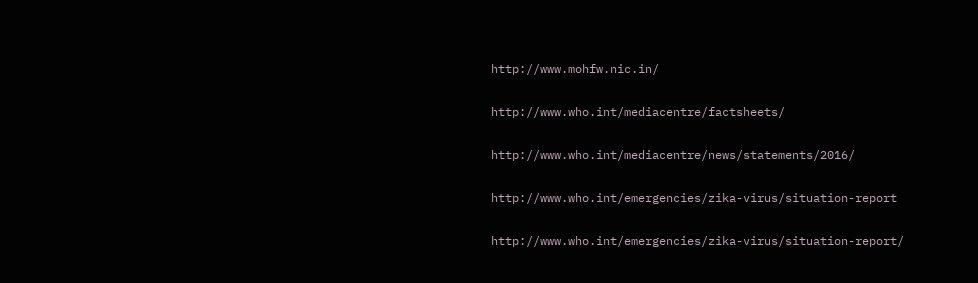http://www.mohfw.nic.in/

http://www.who.int/mediacentre/factsheets/

http://www.who.int/mediacentre/news/statements/2016/

http://www.who.int/emergencies/zika-virus/situation-report

http://www.who.int/emergencies/zika-virus/situation-report/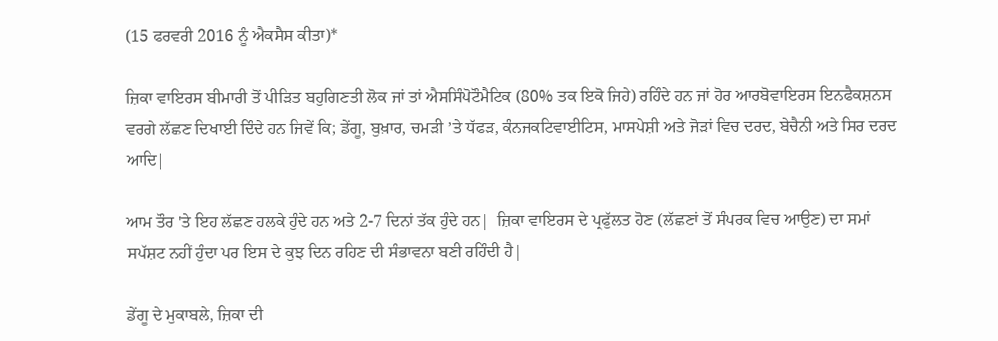(15 ਫਰਵਰੀ 2016 ਨੂੰ ਐਕਸੈਸ ਕੀਤਾ)*

ਜ਼ਿਕਾ ਵਾਇਰਸ ਬੀਮਾਰੀ ਤੋਂ ਪੀੜਿਤ ਬਹੁਗਿਣਤੀ ਲੋਕ ਜਾਂ ਤਾਂ ਐਸਸਿੰਪੋਟੌਮੈਟਿਕ (80% ਤਕ ਇਕੋ ਜਿਹੇ) ਰਹਿੰਦੇ ਹਨ ਜਾਂ ਹੋਰ ਆਰਬੋਵਾਇਰਸ ਇਨਫੈਕਸ਼ਨਸ ਵਰਗੇ ਲੱਛਣ ਦਿਖਾਈ ਦਿੰਦੇ ਹਨ ਜਿਵੇਂ ਕਿ; ਡੇਂਗੂ, ਬੁਖ਼ਾਰ, ਚਮੜੀ ’ਤੇ ਧੱਫੜ, ਕੰਨਜਕਟਿਵਾਈਟਿਸ, ਮਾਸਪੇਸ਼ੀ ਅਤੇ ਜੋੜਾਂ ਵਿਚ ਦਰਦ, ਬੇਚੈਨੀ ਅਤੇ ਸਿਰ ਦਰਦ ਆਦਿ|

ਆਮ ਤੌਰ 'ਤੇ ਇਹ ਲੱਛਣ ਹਲਕੇ ਹੁੰਦੇ ਹਨ ਅਤੇ 2-7 ਦਿਨਾਂ ਤੱਕ ਹੁੰਦੇ ਹਨ|  ਜ਼ਿਕਾ ਵਾਇਰਸ ਦੇ ਪ੍ਰਫੁੱਲਤ ਹੋਣ (ਲੱਛਣਾਂ ਤੋਂ ਸੰਪਰਕ ਵਿਚ ਆਉਣ) ਦਾ ਸਮਾਂ ਸਪੱਸ਼ਟ ਨਹੀਂ ਹੁੰਦਾ ਪਰ ਇਸ ਦੇ ਕੁਝ ਦਿਨ ਰਹਿਣ ਦੀ ਸੰਭਾਵਨਾ ਬਣੀ ਰਹਿੰਦੀ ਹੈ|

ਡੇਂਗੂ ਦੇ ਮੁਕਾਬਲੇ, ਜ਼ਿਕਾ ਦੀ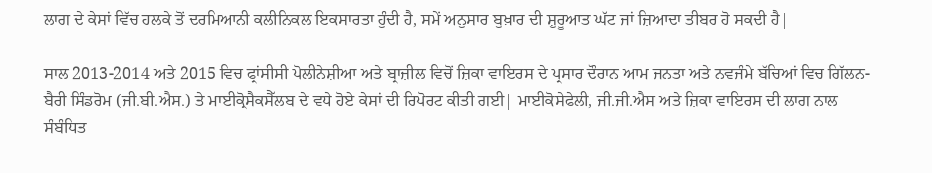ਲਾਗ ਦੇ ਕੇਸਾਂ ਵਿੱਚ ਹਲਕੇ ਤੋਂ ਦਰਮਿਆਨੀ ਕਲੀਨਿਕਲ ਇਕਸਾਰਤਾ ਹੁੰਦੀ ਹੈ, ਸਮੇਂ ਅਨੁਸਾਰ ਬੁਖ਼ਾਰ ਦੀ ਸ਼ੁਰੂਆਤ ਘੱਟ ਜਾਂ ਜ਼ਿਆਦਾ ਤੀਬਰ ਹੋ ਸਕਦੀ ਹੈ|

ਸਾਲ 2013-2014 ਅਤੇ 2015 ਵਿਚ ਫ੍ਰਾਂਸੀਸੀ ਪੋਲੀਨੇਸ਼ੀਆ ਅਤੇ ਬ੍ਰਾਜ਼ੀਲ ਵਿਚੋਂ ਜ਼ਿਕਾ ਵਾਇਰਸ ਦੇ ਪ੍ਰਸਾਰ ਦੌਰਾਨ ਆਮ ਜਨਤਾ ਅਤੇ ਨਵਜੰਮੇ ਬੱਚਿਆਂ ਵਿਚ ਗਿੱਲਨ-ਬੈਰੀ ਸਿੰਡਰੋਮ (ਜੀ.ਬੀ.ਐਸ.) ਤੇ ਮਾਈਕ੍ਰੋਸੈਕਸੈੱਲਬ ਦੇ ਵਧੇ ਹੋਏ ਕੇਸਾਂ ਦੀ ਰਿਪੋਰਟ ਕੀਤੀ ਗਈ| ਮਾਈਕੋਸੇਫੇਲੀ, ਜੀ.ਜੀ.ਐਸ ਅਤੇ ਜ਼ਿਕਾ ਵਾਇਰਸ ਦੀ ਲਾਗ ਨਾਲ ਸੰਬੰਧਿਤ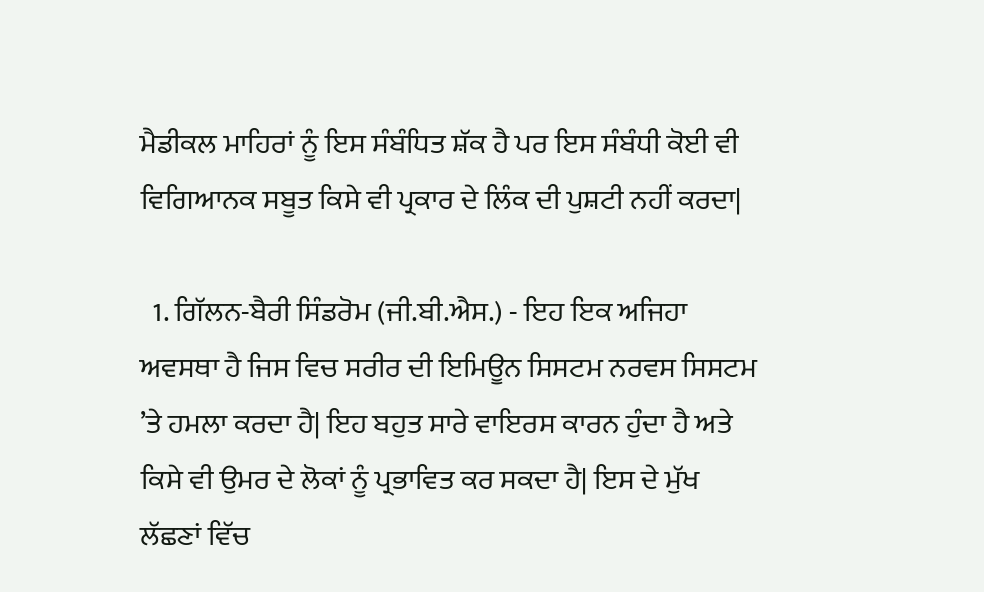ਮੈਡੀਕਲ ਮਾਹਿਰਾਂ ਨੂੰ ਇਸ ਸੰਬੰਧਿਤ ਸ਼ੱਕ ਹੈ ਪਰ ਇਸ ਸੰਬੰਧੀ ਕੋਈ ਵੀ ਵਿਗਿਆਨਕ ਸਬੂਤ ਕਿਸੇ ਵੀ ਪ੍ਰਕਾਰ ਦੇ ਲਿੰਕ ਦੀ ਪੁਸ਼ਟੀ ਨਹੀਂ ਕਰਦਾ|

  1. ਗਿੱਲਨ-ਬੈਰੀ ਸਿੰਡਰੋਮ (ਜੀ.ਬੀ.ਐਸ.) - ਇਹ ਇਕ ਅਜਿਹਾ ਅਵਸਥਾ ਹੈ ਜਿਸ ਵਿਚ ਸਰੀਰ ਦੀ ਇਮਿਊਨ ਸਿਸਟਮ ਨਰਵਸ ਸਿਸਟਮ ’ਤੇ ਹਮਲਾ ਕਰਦਾ ਹੈ| ਇਹ ਬਹੁਤ ਸਾਰੇ ਵਾਇਰਸ ਕਾਰਨ ਹੁੰਦਾ ਹੈ ਅਤੇ ਕਿਸੇ ਵੀ ਉਮਰ ਦੇ ਲੋਕਾਂ ਨੂੰ ਪ੍ਰਭਾਵਿਤ ਕਰ ਸਕਦਾ ਹੈ| ਇਸ ਦੇ ਮੁੱਖ ਲੱਛਣਾਂ ਵਿੱਚ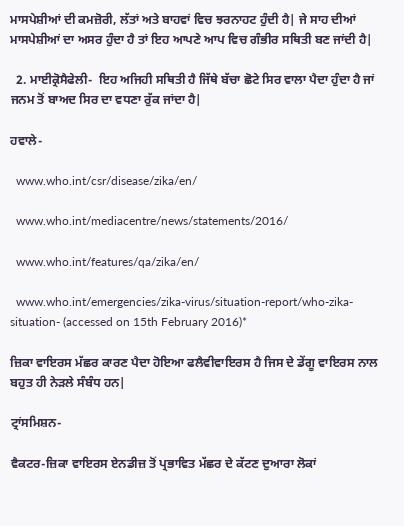ਮਾਸਪੇਸ਼ੀਆਂ ਦੀ ਕਮਜ਼ੋਰੀ, ਲੱਤਾਂ ਅਤੇ ਬਾਹਵਾਂ ਵਿਚ ਝਰਨਾਹਟ ਹੁੰਦੀ ਹੈ| ਜੇ ਸਾਹ ਦੀਆਂ ਮਾਸਪੇਸ਼ੀਆਂ ਦਾ ਅਸਰ ਹੁੰਦਾ ਹੈ ਤਾਂ ਇਹ ਆਪਣੇ ਆਪ ਵਿਚ ਗੰਭੀਰ ਸਥਿਤੀ ਬਣ ਜਾਂਦੀ ਹੈ|

  2. ਮਾਈਕ੍ਰੋਸੈਫੇਲੀ-  ਇਹ ਅਜਿਹੀ ਸਥਿਤੀ ਹੈ ਜਿੱਥੇ ਬੱਚਾ ਛੋਟੇ ਸਿਰ ਵਾਲਾ ਪੈਦਾ ਹੁੰਦਾ ਹੈ ਜਾਂ ਜਨਮ ਤੋਂ ਬਾਅਦ ਸਿਰ ਦਾ ਵਧਣਾ ਰੁੱਕ ਜਾਂਦਾ ਹੈ|

ਹਵਾਲੇ-

  www.who.int/csr/disease/zika/en/

  www.who.int/mediacentre/news/statements/2016/

  www.who.int/features/qa/zika/en/

  www.who.int/emergencies/zika-virus/situation-report/who-zika-situation- (accessed on 15th February 2016)*

ਜ਼ਿਕਾ ਵਾਇਰਸ ਮੱਛਰ ਕਾਰਣ ਪੈਦਾ ਹੋਇਆ ਫਲੈਵੀਵਾਇਰਸ ਹੈ ਜਿਸ ਦੇ ਡੇਂਗੂ ਵਾਇਰਸ ਨਾਲ ਬਹੁਤ ਹੀ ਨੇੜਲੇ ਸੰਬੰਧ ਹਨ|

ਟ੍ਰਾਂਸਮਿਸ਼ਨ-

ਵੈਕਟਰ-ਜ਼ਿਕਾ ਵਾਇਰਸ ਏਨਡੀਜ਼ ਤੋਂ ਪ੍ਰਭਾਵਿਤ ਮੱਛਰ ਦੇ ਕੱਟਣ ਦੁਆਰਾ ਲੋਕਾਂ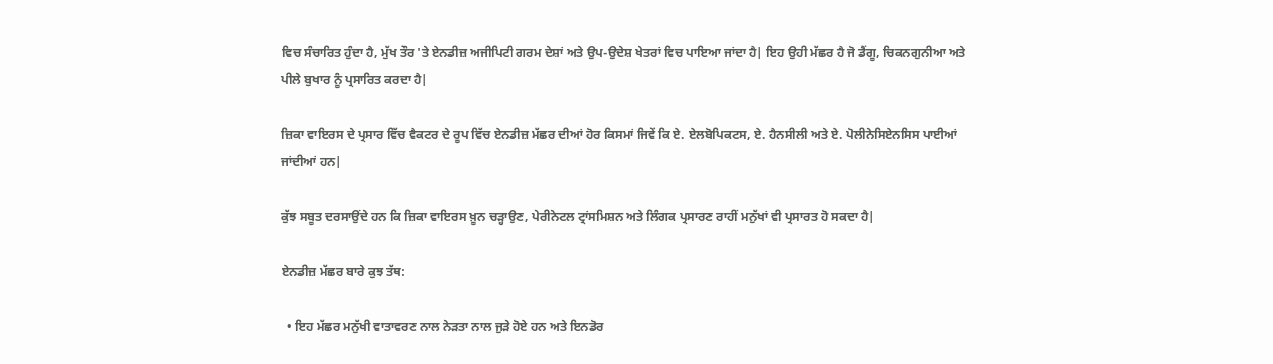ਵਿਚ ਸੰਚਾਰਿਤ ਹੁੰਦਾ ਹੈ, ਮੁੱਖ ਤੌਰ 'ਤੇ ਏਨਡੀਜ਼ ਅਜੀਪਿਟੀ ਗਰਮ ਦੇਸ਼ਾਂ ਅਤੇ ਉਪ-ਉਦੇਸ਼ ਖੇਤਰਾਂ ਵਿਚ ਪਾਇਆ ਜਾਂਦਾ ਹੈ| ਇਹ ਉਹੀ ਮੱਛਰ ਹੈ ਜੋ ਡੈਂਗੂ, ਚਿਕਨਗੁਨੀਆ ਅਤੇ ਪੀਲੇ ਬੁਖਾਰ ਨੂੰ ਪ੍ਰਸਾਰਿਤ ਕਰਦਾ ਹੈ|

ਜ਼ਿਕਾ ਵਾਇਰਸ ਦੇ ਪ੍ਰਸਾਰ ਵਿੱਚ ਵੈਕਟਰ ਦੇ ਰੂਪ ਵਿੱਚ ਏਨਡੀਜ਼ ਮੱਛਰ ਦੀਆਂ ਹੋਰ ਕਿਸਮਾਂ ਜਿਵੇਂ ਕਿ ਏ. ਏਲਬੋਪਿਕਟਸ, ਏ. ਹੈਨਸੀਲੀ ਅਤੇ ਏ. ਪੋਲੀਨੇਸਿਏਨਸਿਸ ਪਾਈਆਂ ਜਾਂਦੀਆਂ ਹਨ|

ਕੁੱਝ ਸਬੂਤ ਦਰਸਾਉਂਦੇ ਹਨ ਕਿ ਜ਼ਿਕਾ ਵਾਇਰਸ ਖ਼ੂਨ ਚੜ੍ਹਾਉਣ, ਪੇਰੀਨੇਟਲ ਟ੍ਰਾਂਸਮਿਸ਼ਨ ਅਤੇ ਲਿੰਗਕ ਪ੍ਰਸਾਰਣ ਰਾਹੀਂ ਮਨੁੱਖਾਂ ਵੀ ਪ੍ਰਸਾਰਤ ਹੋ ਸਕਦਾ ਹੈ|

ਏਨਡੀਜ਼ ਮੱਛਰ ਬਾਰੇ ਕੁਝ ਤੱਥ:

  • ਇਹ ਮੱਛਰ ਮਨੁੱਖੀ ਵਾਤਾਵਰਣ ਨਾਲ ਨੇੜਤਾ ਨਾਲ ਜੁੜੇ ਹੋਏ ਹਨ ਅਤੇ ਇਨਡੋਰ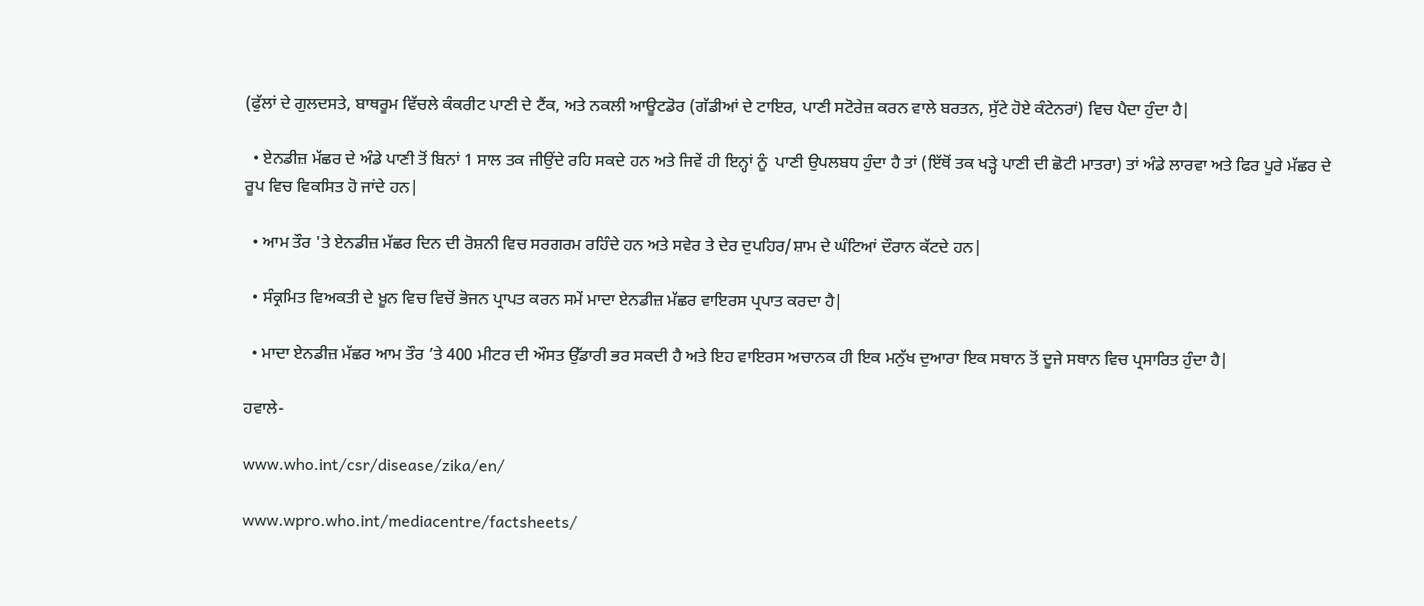(ਫੁੱਲਾਂ ਦੇ ਗੁਲਦਸਤੇ, ਬਾਥਰੂਮ ਵਿੱਚਲੇ ਕੰਕਰੀਟ ਪਾਣੀ ਦੇ ਟੈਂਕ, ਅਤੇ ਨਕਲੀ ਆਊਟਡੋਰ (ਗੱਡੀਆਂ ਦੇ ਟਾਇਰ, ਪਾਣੀ ਸਟੋਰੇਜ਼ ਕਰਨ ਵਾਲੇ ਬਰਤਨ, ਸੁੱਟੇ ਹੋਏ ਕੰਟੇਨਰਾਂ) ਵਿਚ ਪੈਦਾ ਹੁੰਦਾ ਹੈ|

  • ਏਨਡੀਜ਼ ਮੱਛਰ ਦੇ ਅੰਡੇ ਪਾਣੀ ਤੋਂ ਬਿਨਾਂ 1 ਸਾਲ ਤਕ ਜੀਉਂਦੇ ਰਹਿ ਸਕਦੇ ਹਨ ਅਤੇ ਜਿਵੇਂ ਹੀ ਇਨ੍ਹਾਂ ਨੂੰ  ਪਾਣੀ ਉਪਲਬਧ ਹੁੰਦਾ ਹੈ ਤਾਂ (ਇੱਥੋਂ ਤਕ ਖੜ੍ਹੇ ਪਾਣੀ ਦੀ ਛੋਟੀ ਮਾਤਰਾ) ਤਾਂ ਅੰਡੇ ਲਾਰਵਾ ਅਤੇ ਫਿਰ ਪੂਰੇ ਮੱਛਰ ਦੇ ਰੂਪ ਵਿਚ ਵਿਕਸਿਤ ਹੋ ਜਾਂਦੇ ਹਨ|

  • ਆਮ ਤੌਰ 'ਤੇ ਏਨਡੀਜ਼ ਮੱਛਰ ਦਿਨ ਦੀ ਰੋਸ਼ਨੀ ਵਿਚ ਸਰਗਰਮ ਰਹਿੰਦੇ ਹਨ ਅਤੇ ਸਵੇਰ ਤੇ ਦੇਰ ਦੁਪਹਿਰ/ਸ਼ਾਮ ਦੇ ਘੰਟਿਆਂ ਦੌਰਾਨ ਕੱਟਦੇ ਹਨ|

  • ਸੰਕ੍ਰਮਿਤ ਵਿਅਕਤੀ ਦੇ ਖ਼ੂਨ ਵਿਚ ਵਿਚੋਂ ਭੋਜਨ ਪ੍ਰਾਪਤ ਕਰਨ ਸਮੇਂ ਮਾਦਾ ਏਨਡੀਜ਼ ਮੱਛਰ ਵਾਇਰਸ ਪ੍ਰਪਾਤ ਕਰਦਾ ਹੈ|

  • ਮਾਦਾ ਏਨਡੀਜ਼ ਮੱਛਰ ਆਮ ਤੌਰ ’ਤੇ 400 ਮੀਟਰ ਦੀ ਔਸਤ ਉੱਡਾਰੀ ਭਰ ਸਕਦੀ ਹੈ ਅਤੇ ਇਹ ਵਾਇਰਸ ਅਚਾਨਕ ਹੀ ਇਕ ਮਨੁੱਖ ਦੁਆਰਾ ਇਕ ਸਥਾਨ ਤੋਂ ਦੂਜੇ ਸਥਾਨ ਵਿਚ ਪ੍ਰਸਾਰਿਤ ਹੁੰਦਾ ਹੈ|

ਹਵਾਲੇ-

www.who.int/csr/disease/zika/en/

www.wpro.who.int/mediacentre/factsheets/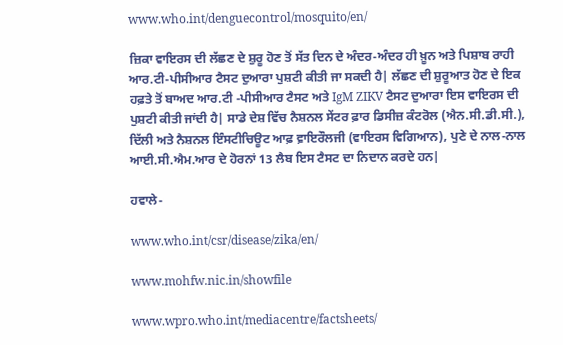www.who.int/denguecontrol/mosquito/en/

ਜ਼ਿਕਾ ਵਾਇਰਸ ਦੀ ਲੱਛਣ ਦੇ ਸ਼ੁਰੂ ਹੋਣ ਤੋਂ ਸੱਤ ਦਿਨ ਦੇ ਅੰਦਰ-ਅੰਦਰ ਹੀ ਖ਼ੂਨ ਅਤੇ ਪਿਸ਼ਾਬ ਰਾਹੀ ਆਰ.ਟੀ-ਪੀਸੀਆਰ ਟੈਸਟ ਦੁਆਰਾ ਪੁਸ਼ਟੀ ਕੀਤੀ ਜਾ ਸਕਦੀ ਹੈ| ਲੱਛਣ ਦੀ ਸ਼ੁਰੂਆਤ ਹੋਣ ਦੇ ਇਕ ਹਫ਼ਤੇ ਤੋਂ ਬਾਅਦ ਆਰ.ਟੀ -ਪੀਸੀਆਰ ਟੈਸਟ ਅਤੇ IgM ZIKV ਟੈਸਟ ਦੁਆਰਾ ਇਸ ਵਾਇਰਸ ਦੀ ਪੁਸ਼ਟੀ ਕੀਤੀ ਜਾਂਦੀ ਹੈ| ਸਾਡੇ ਦੇਸ਼ ਵਿੱਚ ਨੈਸ਼ਨਲ ਸੇਂਟਰ ਫ਼ਾਰ ਡਿਸੀਜ਼ ਕੰਟਰੋਲ (ਐਨ.ਸੀ.ਡੀ.ਸੀ.), ਦਿੱਲੀ ਅਤੇ ਨੈਸ਼ਨਲ ਇੰਸਟੀਚਿਊਟ ਆਫ਼ ਵ਼ਾਇਰੌਲਜੀ (ਵਾਇਰਸ ਵਿਗਿਆਨ), ਪੁਣੇ ਦੇ ਨਾਲ-ਨਾਲ ਆਈ.ਸੀ.ਐਮ.ਆਰ ਦੇ ਹੋਰਨਾਂ 13 ਲੈਬ ਇਸ ਟੈਸਟ ਦਾ ਨਿਦਾਨ ਕਰਦੇ ਹਨ|

ਹਵਾਲੇ-

www.who.int/csr/disease/zika/en/

www.mohfw.nic.in/showfile

www.wpro.who.int/mediacentre/factsheets/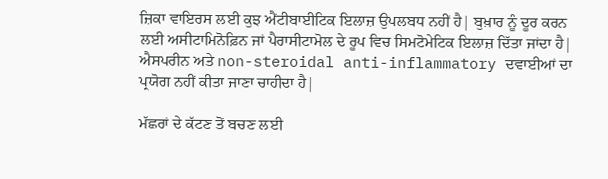ਜ਼ਿਕਾ ਵਾਇਰਸ ਲਈ ਕੁਝ ਐਂਟੀਬਾਈਟਿਕ ਇਲਾਜ਼ ਉਪਲਬਧ ਨਹੀਂ ਹੈ| ਬੁਖ਼ਾਰ ਨੂੰ ਦੂਰ ਕਰਨ ਲਈ ਅਸੀਟਾਮਿਨੋਫ਼ਿਨ ਜਾਂ ਪੈਰਾਸੀਟਾਮੋਲ ਦੇ ਰੂਪ ਵਿਚ ਸਿਮਟੋਮੇਟਿਕ ਇਲਾਜ਼ ਦਿੱਤਾ ਜਾਂਦਾ ਹੈ| ਐਸਪਰੀਨ ਅਤੇ non-steroidal anti-inflammatory ਦਵਾਈਆਂ ਦਾ ਪ੍ਰਯੋਗ ਨਹੀਂ ਕੀਤਾ ਜਾਣਾ ਚਾਹੀਦਾ ਹੈ|

ਮੱਛਰਾਂ ਦੇ ਕੱਟਣ ਤੋਂ ਬਚਣ ਲਈ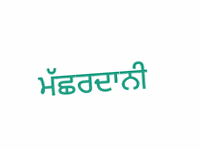ਮੱਛਰਦਾਨੀ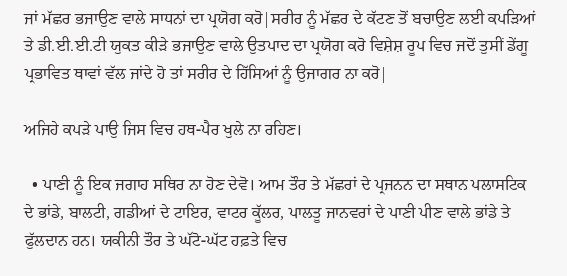ਜਾਂ ਮੱਛਰ ਭਜਾਉਣ ਵਾਲੇ ਸਾਧਨਾਂ ਦਾ ਪ੍ਰਯੋਗ ਕਰੋ|ਸਰੀਰ ਨੂੰ ਮੱਛਰ ਦੇ ਕੱਟਣ ਤੋਂ ਬਚਾਉਣ ਲਈ ਕਪੜਿਆਂ ਤੇ ਡੀ.ਈ.ਈ.ਟੀ ਯੁਕਤ ਕੀੜੇ ਭਜਾਉਣ ਵਾਲੇ ਉਤਪਾਦ ਦਾ ਪ੍ਰਯੋਗ ਕਰੋ ਵਿਸ਼ੇਸ਼ ਰੂਪ ਵਿਚ ਜਦੋਂ ਤੁਸੀਂ ਡੇਂਗੂ ਪ੍ਰਭਾਵਿਤ ਥਾਵਾਂ ਵੱਲ ਜਾਂਦੇ ਹੋ ਤਾਂ ਸਰੀਰ ਦੇ ਹਿੱਸਿਆਂ ਨੂੰ ਉਜਾਗਰ ਨਾ ਕਰੋ|

ਅਜਿਹੇ ਕਪੜੇ ਪਾਉ ਜਿਸ ਵਿਚ ਹਥ-ਪੈਰ ਖੁਲੇ ਨਾ ਰਹਿਣ।

  • ਪਾਣੀ ਨੂੰ ਇਕ ਜਗਾਹ ਸਥਿਰ ਨਾ ਹੋਣ ਦੇਵੋ। ਆਮ ਤੌਰ ਤੇ ਮੱਛਰਾਂ ਦੇ ਪ੍ਰਜਨਨ ਦਾ ਸਥਾਨ ਪਲਾਸਟਿਕ ਦੇ ਭਾਂਡੇ, ਬਾਲਟੀ, ਗਡੀਆਂ ਦੇ ਟਾਇਰ, ਵਾਟਰ ਕੂੱਲਰ, ਪਾਲਤੂ ਜਾਨਵਰਾਂ ਦੇ ਪਾਣੀ ਪੀਣ ਵਾਲੇ ਭਾਂਡੇ ਤੇ ਫੁੱਲਦਾਨ ਹਨ। ਯਕੀਨੀ ਤੌਰ ਤੇ ਘੱਟੋ-ਘੱਟ ਹਫ਼ਤੇ ਵਿਚ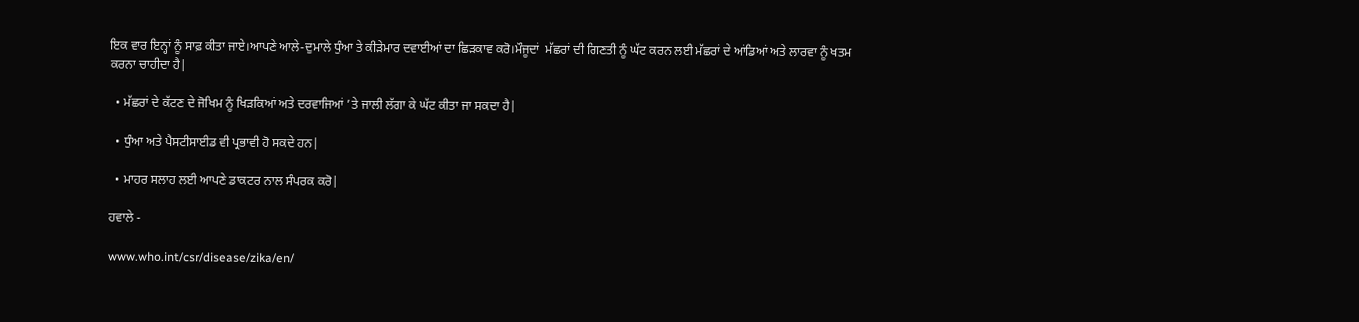ਇਕ ਵਾਰ ਇਨ੍ਹਾਂ ਨੂੰ ਸਾਫ਼ ਕੀਤਾ ਜਾਏ।ਆਪਣੇ ਆਲੇ-ਦੁਮਾਲੇ ਧੁੰਆ ਤੇ ਕੀੜੇਮਾਰ ਦਵਾਈਆਂ ਦਾ ਛਿੜਕਾਵ ਕਰੋ।ਮੌਜੂਦਾਂ  ਮੱਛਰਾਂ ਦੀ ਗਿਣਤੀ ਨੂੰ ਘੱਟ ਕਰਨ ਲਈ ਮੱਛਰਾਂ ਦੇ ਆਂਡਿਆਂ ਅਤੇ ਲਾਰਵਾ ਨੂੰ ਖਤਮ ਕਰਨਾ ਚਾਹੀਦਾ ਹੈ|

  • ਮੱਛਰਾਂ ਦੇ ਕੱਟਣ ਦੇ ਜੋਖਿਮ ਨੂੰ ਖਿੜਕਿਆਂ ਅਤੇ ਦਰਵਾਜਿਆਂ ’ਤੇ ਜਾਲੀ ਲੱਗਾ ਕੇ ਘੱਟ ਕੀਤਾ ਜਾ ਸਕਦਾ ਹੈ|

  • ਧੁੰਆ ਅਤੇ ਪੈਸਟੀਸਾਈਡ ਵੀ ਪ੍ਰਭਾਵੀ ਹੋ ਸਕਦੇ ਹਨ|

  • ਮਾਹਰ ਸਲਾਹ ਲਈ ਆਪਣੇ ਡਾਕਟਰ ਨਾਲ ਸੰਪਰਕ ਕਰੋ|

ਹਵਾਲੇ -

www.who.int/csr/disease/zika/en/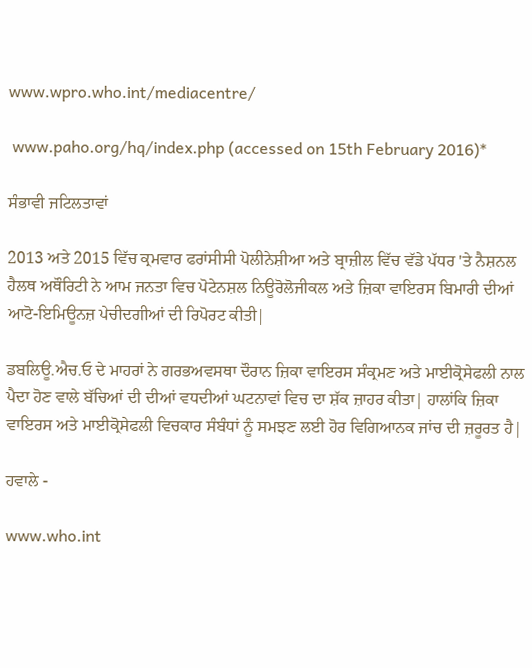www.wpro.who.int/mediacentre/

 www.paho.org/hq/index.php (accessed on 15th February 2016)*

ਸੰਭਾਵੀ ਜਟਿਲਤਾਵਾਂ

2013 ਅਤੇ 2015 ਵਿੱਚ ਕ੍ਰਮਵਾਰ ਫਰਾਂਸੀਸੀ ਪੋਲੀਨੇਸ਼ੀਆ ਅਤੇ ਬ੍ਰਾਜ਼ੀਲ ਵਿੱਚ ਵੱਡੇ ਪੱਧਰ 'ਤੇ ਨੈਸ਼ਨਲ ਹੈਲਥ ਅਥੌਰਿਟੀ ਨੇ ਆਮ ਜਨਤਾ ਵਿਚ ਪੋਟੇਨਸ਼ਲ ਨਿਊਰੋਲੋਜੀਕਲ ਅਤੇ ਜ਼ਿਕਾ ਵਾਇਰਸ ਬਿਮਾਰੀ ਦੀਆਂ ਆਟੋ-ਇਮਿਊਨਜ਼ ਪੇਚੀਦਗੀਆਂ ਦੀ ਰਿਪੋਰਟ ਕੀਤੀ|

ਡਬਲਿਊ.ਐਚ.ਓ ਦੇ ਮਾਹਰਾਂ ਨੇ ਗਰਭਅਵਸਥਾ ਦੌਰਾਨ ਜ਼ਿਕਾ ਵਾਇਰਸ ਸੰਕ੍ਰਮਣ ਅਤੇ ਮਾਈਕ੍ਰੋਸੇਫਲੀ ਨਾਲ ਪੈਦਾ ਹੋਣ ਵਾਲੇ ਬੱਚਿਆਂ ਦੀ ਦੀਆਂ ਵਧਦੀਆਂ ਘਟਨਾਵਾਂ ਵਿਚ ਦਾ ਸ਼ੱਕ ਜ਼ਾਹਰ ਕੀਤਾ| ਹਾਲਾਂਕਿ ਜ਼ਿਕਾ ਵਾਇਰਸ ਅਤੇ ਮਾਈਕ੍ਰੋਸੇਫਲੀ ਵਿਚਕਾਰ ਸੰਬੰਧਾਂ ਨੂੰ ਸਮਝਣ ਲਈ ਹੋਰ ਵਿਗਿਆਨਕ ਜਾਂਚ ਦੀ ਜ਼ਰੂਰਤ ਹੈ|

ਹਵਾਲੇ -

www.who.int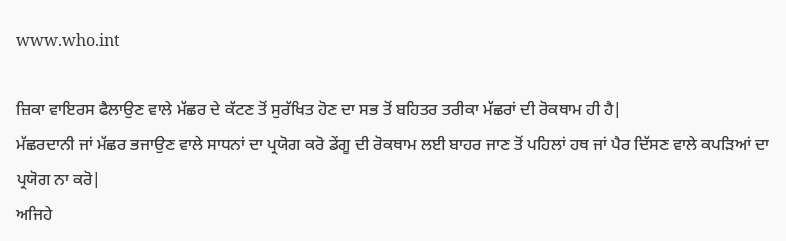www.who.int

ਜ਼ਿਕਾ ਵਾਇਰਸ ਫੈਲਾਉਣ ਵਾਲੇ ਮੱਛਰ ਦੇ ਕੱਟਣ ਤੋਂ ਸੁਰੱਖਿਤ ਹੋਣ ਦਾ ਸਭ ਤੋਂ ਬਹਿਤਰ ਤਰੀਕਾ ਮੱਛਰਾਂ ਦੀ ਰੋਕਥਾਮ ਹੀ ਹੈ|
ਮੱਛਰਦਾਨੀ ਜਾਂ ਮੱਛਰ ਭਜਾਉਣ ਵਾਲੇ ਸਾਧਨਾਂ ਦਾ ਪ੍ਰਯੋਗ ਕਰੋ ਡੇਂਗੂ ਦੀ ਰੋਕਥਾਮ ਲਈ ਬਾਹਰ ਜਾਣ ਤੋਂ ਪਹਿਲਾਂ ਹਥ ਜਾਂ ਪੈਰ ਦਿੱਸਣ ਵਾਲੇ ਕਪੜਿਆਂ ਦਾ ਪ੍ਰਯੋਗ ਨਾ ਕਰੋ|
ਅਜਿਹੇ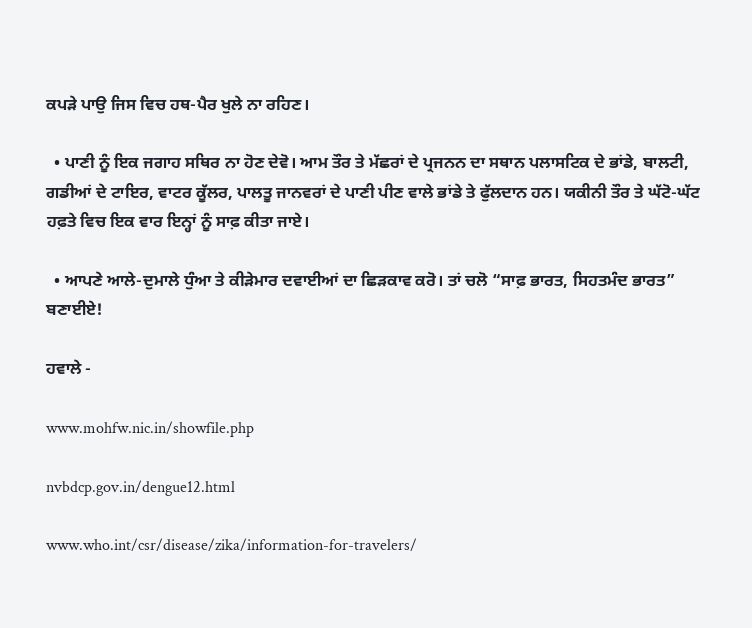ਕਪੜੇ ਪਾਉ ਜਿਸ ਵਿਚ ਹਥ-ਪੈਰ ਖੁਲੇ ਨਾ ਰਹਿਣ।

  • ਪਾਣੀ ਨੂੰ ਇਕ ਜਗਾਹ ਸਥਿਰ ਨਾ ਹੋਣ ਦੇਵੋ। ਆਮ ਤੌਰ ਤੇ ਮੱਛਰਾਂ ਦੇ ਪ੍ਰਜਨਨ ਦਾ ਸਥਾਨ ਪਲਾਸਟਿਕ ਦੇ ਭਾਂਡੇ, ਬਾਲਟੀ, ਗਡੀਆਂ ਦੇ ਟਾਇਰ, ਵਾਟਰ ਕੂੱਲਰ, ਪਾਲਤੂ ਜਾਨਵਰਾਂ ਦੇ ਪਾਣੀ ਪੀਣ ਵਾਲੇ ਭਾਂਡੇ ਤੇ ਫੁੱਲਦਾਨ ਹਨ। ਯਕੀਨੀ ਤੌਰ ਤੇ ਘੱਟੋ-ਘੱਟ ਹਫ਼ਤੇ ਵਿਚ ਇਕ ਵਾਰ ਇਨ੍ਹਾਂ ਨੂੰ ਸਾਫ਼ ਕੀਤਾ ਜਾਏ।

  • ਆਪਣੇ ਆਲੇ-ਦੁਮਾਲੇ ਧੁੰਆ ਤੇ ਕੀੜੇਮਾਰ ਦਵਾਈਆਂ ਦਾ ਛਿੜਕਾਵ ਕਰੋ। ਤਾਂ ਚਲੋ “ਸਾਫ਼ ਭਾਰਤ, ਸਿਹਤਮੰਦ ਭਾਰਤ” ਬਣਾਈਏ!

ਹਵਾਲੇ -

www.mohfw.nic.in/showfile.php

nvbdcp.gov.in/dengue12.html

www.who.int/csr/disease/zika/information-for-travelers/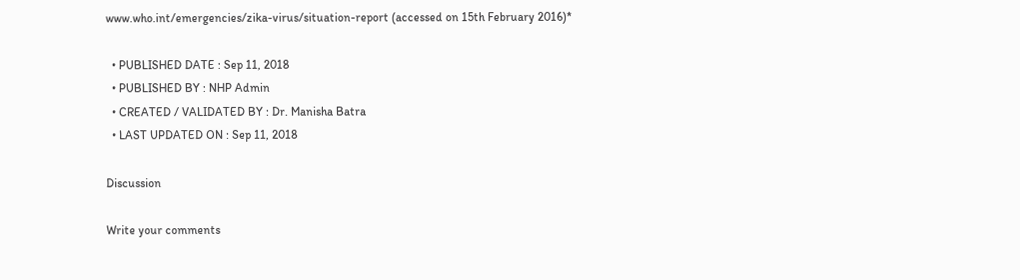www.who.int/emergencies/zika-virus/situation-report (accessed on 15th February 2016)*

  • PUBLISHED DATE : Sep 11, 2018
  • PUBLISHED BY : NHP Admin
  • CREATED / VALIDATED BY : Dr. Manisha Batra
  • LAST UPDATED ON : Sep 11, 2018

Discussion

Write your comments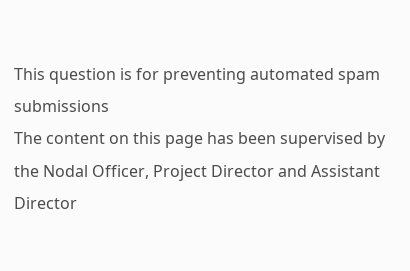This question is for preventing automated spam submissions
The content on this page has been supervised by the Nodal Officer, Project Director and Assistant Director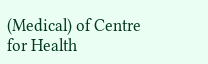(Medical) of Centre for Health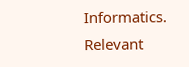Informatics. Relevant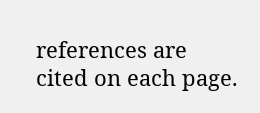references are cited on each page.